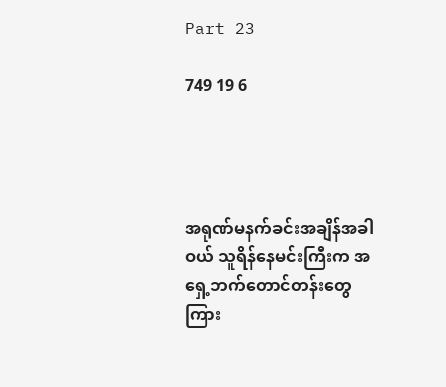Part 23

749 19 6




အရုဏ်မနက်ခင်းအချိန်အခါဝယ် သူရိန်နေမင်းကြီးက အရှေ့ဘက်တောင်တန်းတွေကြား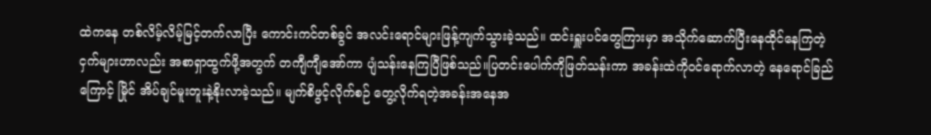ထဲကနေ တစ်လိမ့်လိမ့်မြင့်တက်လာပြီး ကောင်းကင်တစ်ခွင် အလင်းရောင်များဖြန့်ကျက်သွားခဲ့သည်။ ထင်းရှူးပင်တွေကြားမှာ အသိုက်ဆောက်ပြီးနေထိုင်နေကြတဲ့ ငှက်များဟာလည်း အစာရှာထွက်ဖို့အတွက် တကျီကျီအော်ကာ ပျံသန်းနေကြပြီဖြစ်သည်။ပြတင်းပေါက်ကိုဖြတ်သန်းကာ အခန်းထဲကိုဝင်ရောက်လာတဲ့ နေရောင်ခြည်ကြောင့် မြိုင် အိပ်ချင်မူးတူးနဲ့နိုးလာခဲ့သည်။ မျက်စိဖွင့်လိုက်စဉ် တွေ့လိုက်ရတဲ့အခန်းအနေအ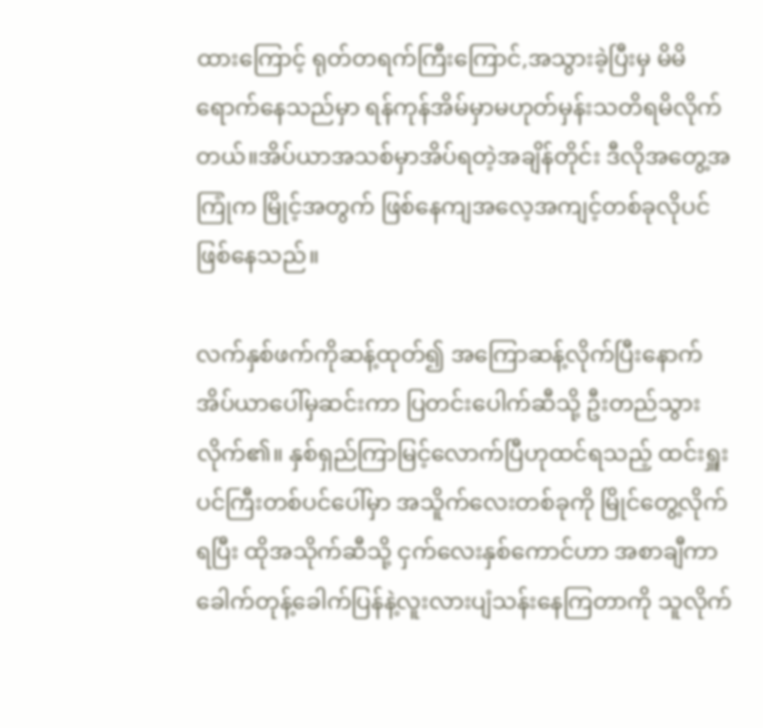ထားကြောင့် ရုတ်တရက်ကြီးကြောင်,အသွားခဲ့ပြီးမှ မိမိရောက်နေသည်မှာ ရန်ကုန်အိမ်မှာမဟုတ်မှန်းသတိရမိလိုက်တယ်။အိပ်ယာအသစ်မှာအိပ်ရတဲ့အချိန်တိုင်း ဒီလိုအတွေ့အကြုံက မြိုင့်အတွက် ဖြစ်နေကျအလေ့အကျင့်တစ်ခုလိုပင်ဖြစ်နေသည်။

လက်နှစ်ဖက်ကိုဆန့်ထုတ်၍ အကြောဆန့်လိုက်ပြီးနောက် အိပ်ယာပေါ်မှဆင်းကာ ပြတင်းပေါက်ဆီသို့ ဦးတည်သွားလိုက်၏။ နှစ်ရှည်ကြာမြင့်လောက်ပြီဟုထင်ရသည့် ထင်းရှူးပင်ကြီးတစ်ပင်ပေါ်မှာ အသိူက်လေးတစ်ခုကို မြိုင်တွေ့လိုက်ရပြီး ထိုအသိုက်ဆီသို့ ငှက်လေးနှစ်ကောင်ဟာ အစာချီကာ ခေါက်တုန့်ခေါက်ပြန်နဲ့လူးလားပျံသန်းနေကြတာကို သူလိုက်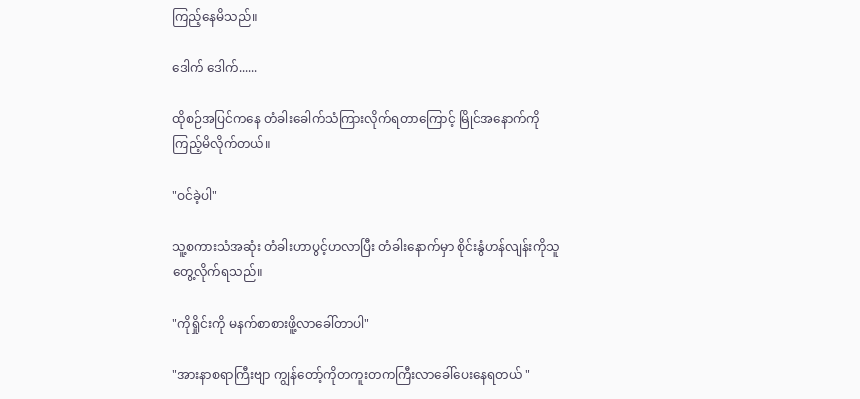ကြည့်နေမိသည်။

ဒေါက် ဒေါက်......

ထိုစဉ်အပြင်ကနေ တံခါးခေါက်သံကြားလိုက်ရတာကြောင့် မြိုင်အနောက်ကိုကြည့်မိလိုက်တယ်။

"ဝင်ခဲ့ပါ"

သူ့စကားသံအဆုံး တံခါးဟာပွင့်ဟလာပြီး တံခါးနောက်မှာ စိုင်းနွံဟန်လျန်းကိုသူတွေ့လိုက်ရသည်။

"ကိုရှိုင်းကို မနက်စာစားဖိူ့လာခေါ်တာပါ"

"အားနာစရာကြီးဗျာ ကျွန်တော့်ကိုတကူးတကကြီးလာခေါ်ပေးနေရတယ် "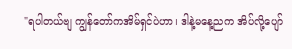"ရပါတယ်ဗျ ကျွန်တော်ကအိမ်ရှင်ပဲဟာ၊ ဒါနဲ့မနေ့ညက အိပ်လို့ပျော်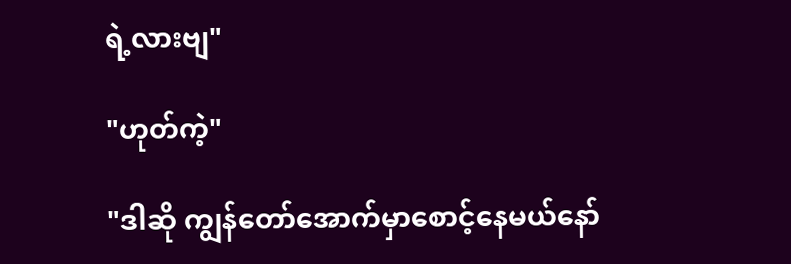ရဲ့လားဗျ"

"ဟုတ်ကဲ့"

"ဒါဆို ကျွန်တော်အောက်မှာစောင့်နေမယ်နော်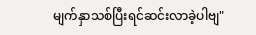မျက်နှာသစ်ပြီးရင်ဆင်းလာခဲ့ပါဗျ"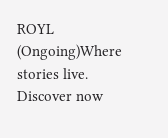ROYL (Ongoing)Where stories live. Discover now